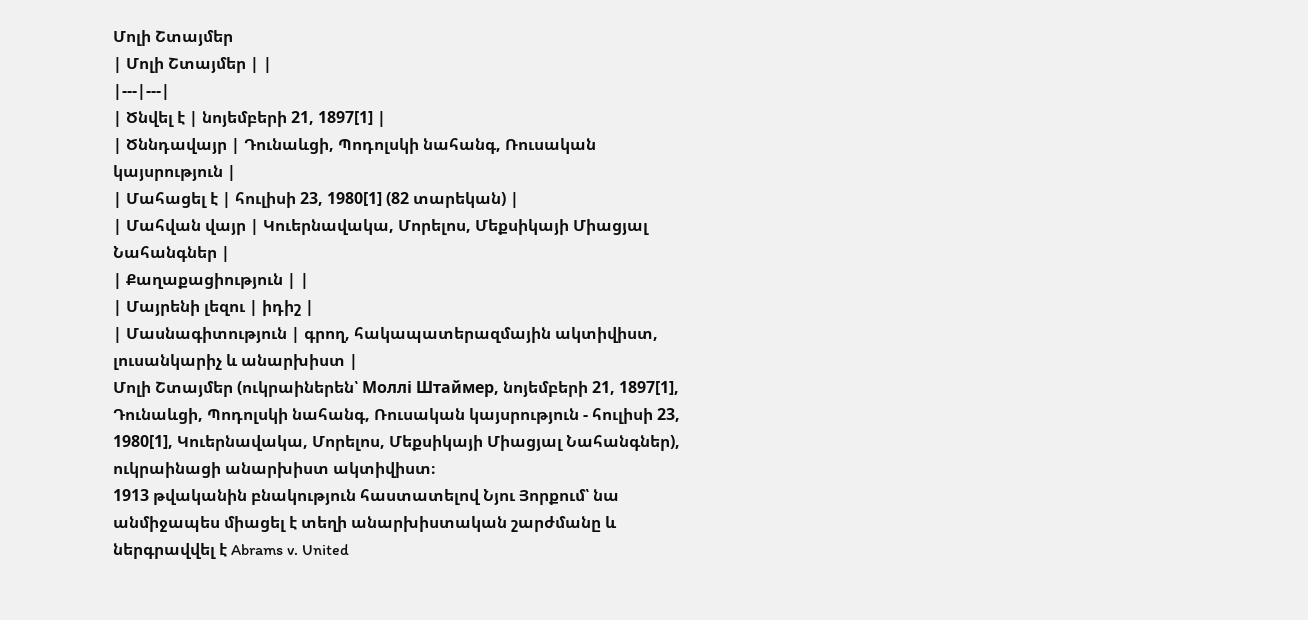Մոլի Շտայմեր
| Մոլի Շտայմեր | |
|---|---|
| Ծնվել է | նոյեմբերի 21, 1897[1] |
| Ծննդավայր | Դունաևցի, Պոդոլսկի նահանգ, Ռուսական կայսրություն |
| Մահացել է | հուլիսի 23, 1980[1] (82 տարեկան) |
| Մահվան վայր | Կուերնավակա, Մորելոս, Մեքսիկայի Միացյալ Նահանգներ |
| Քաղաքացիություն | |
| Մայրենի լեզու | իդիշ |
| Մասնագիտություն | գրող, հակապատերազմային ակտիվիստ, լուսանկարիչ և անարխիստ |
Մոլի Շտայմեր (ուկրաիներեն՝ Моллі Штаймер, նոյեմբերի 21, 1897[1], Դունաևցի, Պոդոլսկի նահանգ, Ռուսական կայսրություն - հուլիսի 23, 1980[1], Կուերնավակա, Մորելոս, Մեքսիկայի Միացյալ Նահանգներ), ուկրաինացի անարխիստ ակտիվիստ։
1913 թվականին բնակություն հաստատելով Նյու Յորքում՝ նա անմիջապես միացել է տեղի անարխիստական շարժմանը և ներգրավվել է Abrams v. United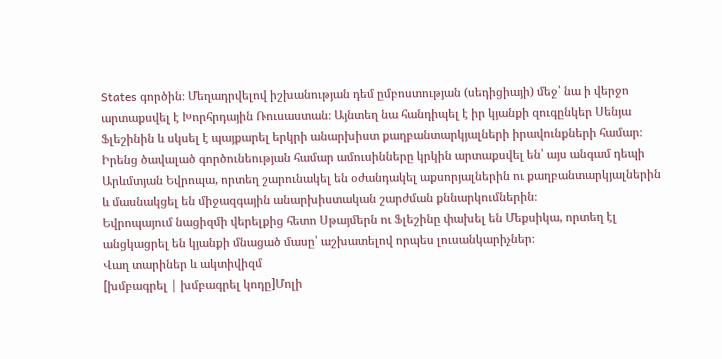States գործին։ Մեղադրվելով իշխանության դեմ ըմբոստության (սեդիցիայի) մեջ՝ նա ի վերջո արտաքսվել է Խորհրդային Ռուսաստան։ Այնտեղ նա հանդիպել է իր կյանքի զուգընկեր Սենյա Ֆլեշինին և սկսել է պայքարել երկրի անարխիստ քաղբանտարկյալների իրավունքների համար։ Իրենց ծավալած գործունեության համար ամուսինները կրկին արտաքսվել են՝ այս անգամ դեպի Արևմտյան Եվրոպա, որտեղ շարունակել են օժանդակել աքսորյալներին ու քաղբանտարկյալներին և մասնակցել են միջազգային անարխիստական շարժման քննարկումներին։
Եվրոպայում նացիզմի վերելքից հետո Սթայմերն ու Ֆլեշինը փախել են Մեքսիկա, որտեղ էլ անցկացրել են կյանքի մնացած մասը՝ աշխատելով որպես լուսանկարիչներ։
Վաղ տարիներ և ակտիվիզմ
[խմբագրել | խմբագրել կոդը]Մոլի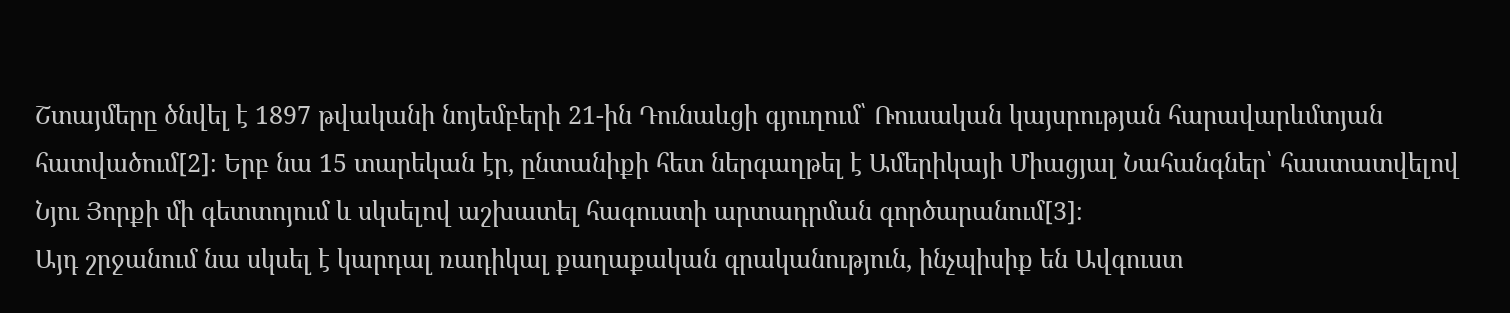Շտայմերը ծնվել է 1897 թվականի նոյեմբերի 21-ին Դունաևցի գյուղում՝ Ռուսական կայսրության հարավարևմտյան հատվածում[2]։ Երբ նա 15 տարեկան էր, ընտանիքի հետ ներգաղթել է Ամերիկայի Միացյալ Նահանգներ՝ հաստատվելով Նյու Յորքի մի գետտոյում և սկսելով աշխատել հագուստի արտադրման գործարանում[3]։
Այդ շրջանում նա սկսել է կարդալ ռադիկալ քաղաքական գրականություն, ինչպիսիք են Ավգուստ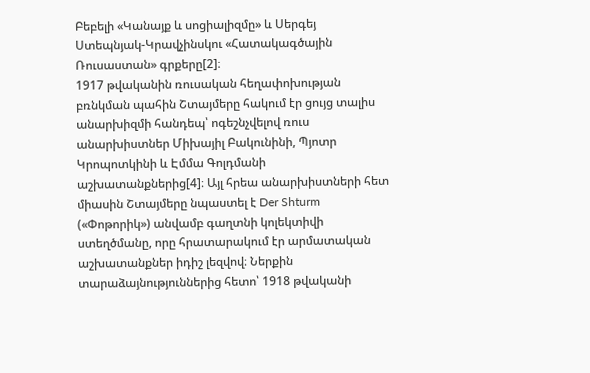Բեբելի «Կանայք և սոցիալիզմը» և Սերգեյ Ստեպնյակ-Կրավչինսկու «Հատակագծային Ռուսաստան» գրքերը[2]։
1917 թվականին ռուսական հեղափոխության բռնկման պահին Շտայմերը հակում էր ցույց տալիս անարխիզմի հանդեպ՝ ոգեշնչվելով ռուս անարխիստներ Միխայիլ Բակունինի, Պյոտր Կրոպոտկինի և Էմմա Գոլդմանի աշխատանքներից[4]։ Այլ հրեա անարխիստների հետ միասին Շտայմերը նպաստել է Der Shturm («Փոթորիկ») անվամբ գաղտնի կոլեկտիվի ստեղծմանը, որը հրատարակում էր արմատական աշխատանքներ իդիշ լեզվով։ Ներքին տարաձայնություններից հետո՝ 1918 թվականի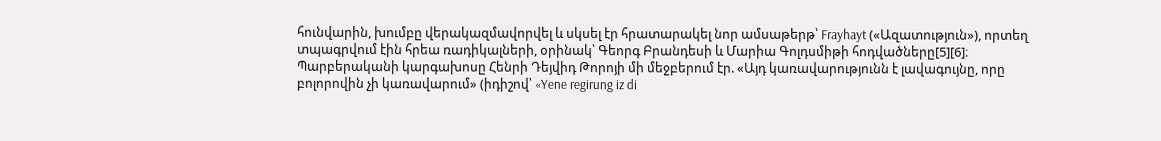հունվարին, խումբը վերակազմավորվել և սկսել էր հրատարակել նոր ամսաթերթ՝ Frayhayt («Ազատություն»), որտեղ տպագրվում էին հրեա ռադիկալների, օրինակ՝ Գեորգ Բրանդեսի և Մարիա Գոլդսմիթի հոդվածները[5][6]։ Պարբերականի կարգախոսը Հենրի Դեյվիդ Թորոյի մի մեջբերում էր. «Այդ կառավարությունն է լավագույնը, որը բոլորովին չի կառավարում» (իդիշով՝ «Yene regirung iz di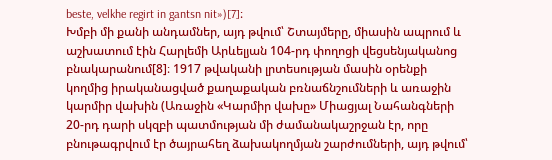beste, velkhe regirt in gantsn nit»)[7]։
Խմբի մի քանի անդամներ, այդ թվում՝ Շտայմերը, միասին ապրում և աշխատում էին Հարլեմի Արևելյան 104-րդ փողոցի վեցսենյականոց բնակարանում[8]։ 1917 թվականի լրտեսության մասին օրենքի կողմից իրականացված քաղաքական բռնաճնշումների և առաջին կարմիր վախին (Առաջին «Կարմիր վախը» Միացյալ Նահանգների 20-րդ դարի սկզբի պատմության մի ժամանակաշրջան էր, որը բնութագրվում էր ծայրահեղ ձախակողմյան շարժումների, այդ թվում՝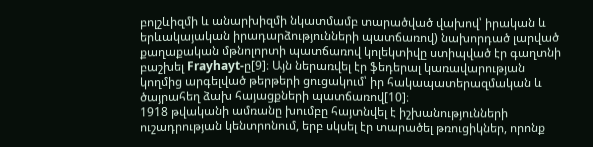բոլշևիզմի և անարխիզմի նկատմամբ տարածված վախով՝ իրական և երևակայական իրադարձությունների պատճառով) նախորդած լարված քաղաքական մթնոլորտի պատճառով կոլեկտիվը ստիպված էր գաղտնի բաշխել Frayhayt-ը[9]։ Այն ներառվել էր ֆեդերալ կառավարության կողմից արգելված թերթերի ցուցակում՝ իր հակապատերազմական և ծայրահեղ ձախ հայացքների պատճառով[10]։
1918 թվականի ամռանը խումբը հայտնվել է իշխանությունների ուշադրության կենտրոնում, երբ սկսել էր տարածել թռուցիկներ, որոնք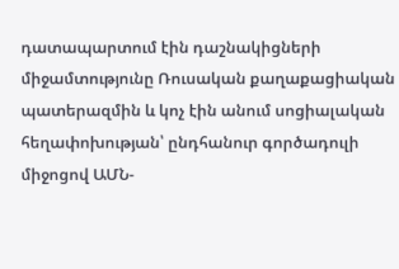դատապարտում էին դաշնակիցների միջամտությունը Ռուսական քաղաքացիական պատերազմին և կոչ էին անում սոցիալական հեղափոխության՝ ընդհանուր գործադուլի միջոցով ԱՄՆ-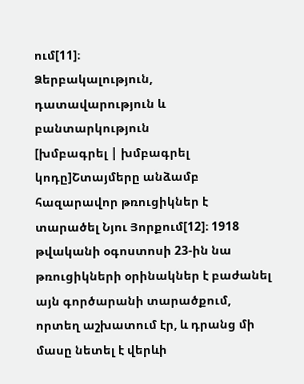ում[11]։
Ձերբակալություն, դատավարություն և բանտարկություն
[խմբագրել | խմբագրել կոդը]Շտայմերը անձամբ հազարավոր թռուցիկներ է տարածել Նյու Յորքում[12]։ 1918 թվականի օգոստոսի 23-ին նա թռուցիկների օրինակներ է բաժանել այն գործարանի տարածքում, որտեղ աշխատում էր, և դրանց մի մասը նետել է վերևի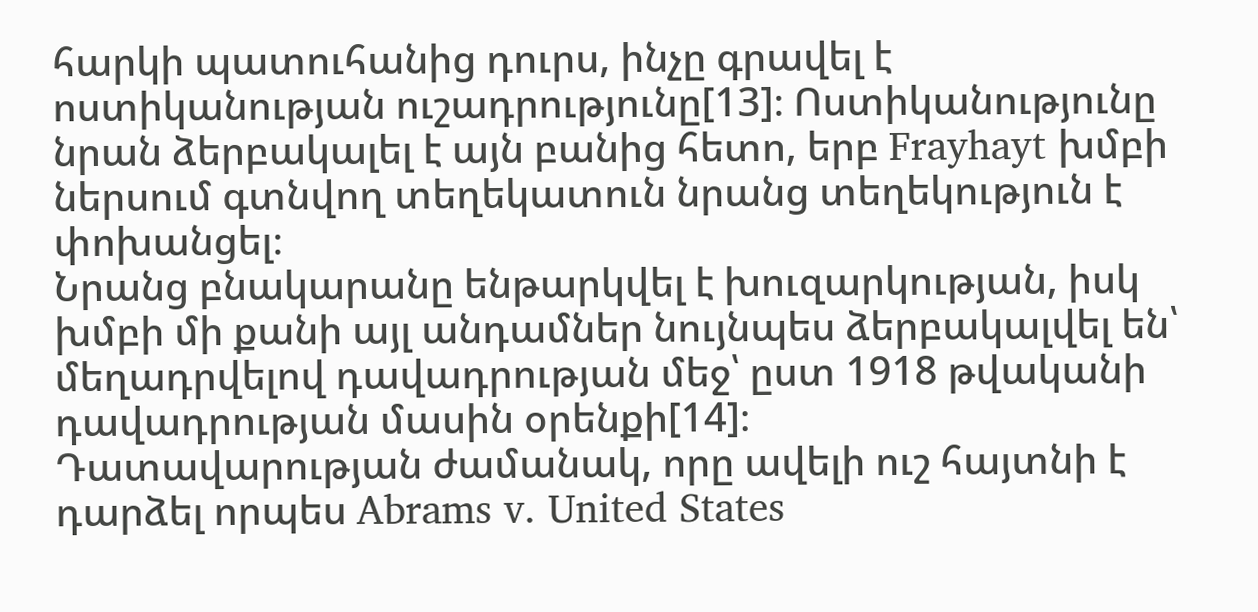հարկի պատուհանից դուրս, ինչը գրավել է ոստիկանության ուշադրությունը[13]։ Ոստիկանությունը նրան ձերբակալել է այն բանից հետո, երբ Frayhayt խմբի ներսում գտնվող տեղեկատուն նրանց տեղեկություն է փոխանցել։
Նրանց բնակարանը ենթարկվել է խուզարկության, իսկ խմբի մի քանի այլ անդամներ նույնպես ձերբակալվել են՝ մեղադրվելով դավադրության մեջ՝ ըստ 1918 թվականի դավադրության մասին օրենքի[14]։
Դատավարության ժամանակ, որը ավելի ուշ հայտնի է դարձել որպես Abrams v. United States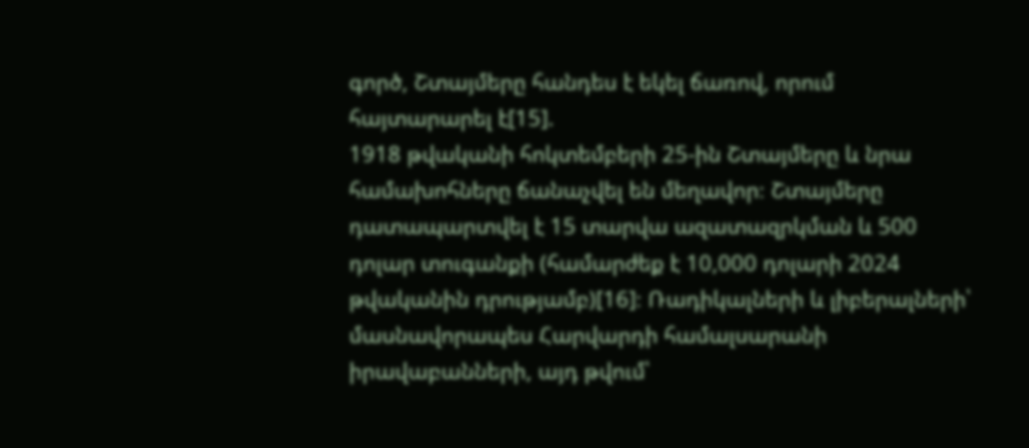գործ, Շտայմերը հանդես է եկել ճառով, որում հայտարարել է[15].
1918 թվականի հոկտեմբերի 25-ին Շտայմերը և նրա համախոհները ճանաչվել են մեղավոր։ Շտայմերը դատապարտվել է 15 տարվա ազատազրկման և 500 դոլար տուգանքի (համարժեք է 10,000 դոլարի 2024 թվականին դրությամբ)[16]։ Ռադիկալների և լիբերալների՝ մասնավորապես Հարվարդի համալսարանի իրավաբանների, այդ թվում՝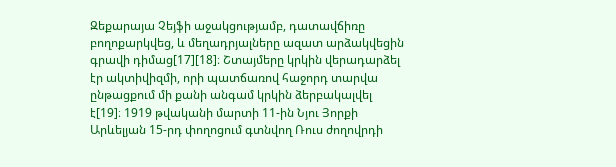Զեքարայա Չեյֆի աջակցությամբ, դատավճիռը բողոքարկվեց, և մեղադրյալները ազատ արձակվեցին գրավի դիմաց[17][18]։ Շտայմերը կրկին վերադարձել էր ակտիվիզմի, որի պատճառով հաջորդ տարվա ընթացքում մի քանի անգամ կրկին ձերբակալվել է[19]։ 1919 թվականի մարտի 11-ին Նյու Յորքի Արևելյան 15-րդ փողոցում գտնվող Ռուս ժողովրդի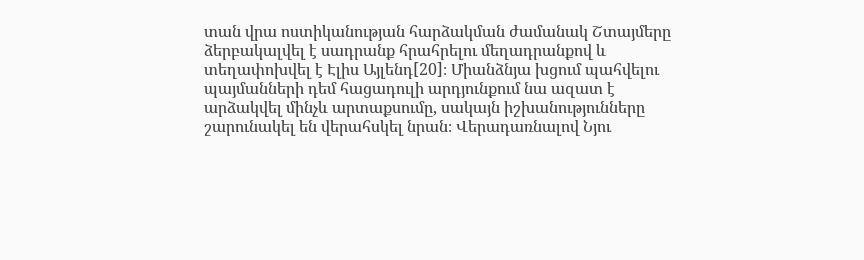տան վրա ոստիկանության հարձակման ժամանակ Շտայմերը ձերբակալվել է սադրանք հրահրելու մեղադրանքով և տեղափոխվել է Էլիս Այլենդ[20]։ Միանձնյա խցում պահվելու պայմանների դեմ հացադուլի արդյունքում նա ազատ է արձակվել մինչև արտաքսումը, սակայն իշխանությունները շարունակել են վերահսկել նրան։ Վերադառնալով Նյու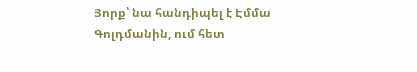Յորք՝ նա հանդիպել է Էմմա Գոլդմանին, ում հետ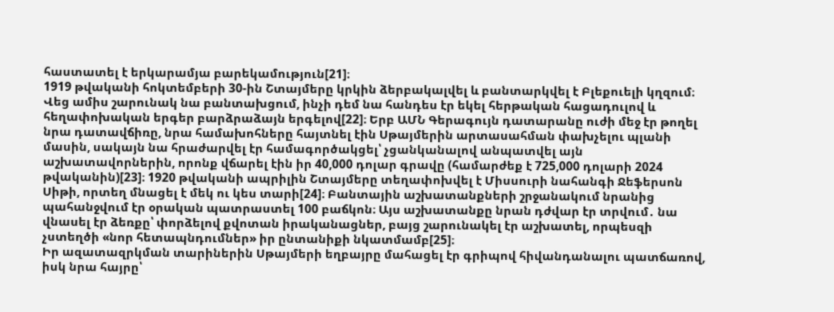հաստատել է երկարամյա բարեկամություն[21]։
1919 թվականի հոկտեմբերի 30-ին Շտայմերը կրկին ձերբակալվել և բանտարկվել է Բլեքուելի կղզում։ Վեց ամիս շարունակ նա բանտախցում, ինչի դեմ նա հանդես էր եկել հերթական հացադուլով և հեղափոխական երգեր բարձրաձայն երգելով[22]։ Երբ ԱՄՆ Գերագույն դատարանը ուժի մեջ էր թողել նրա դատավճիռը, նրա համախոհները հայտնել էին Սթայմերին արտասահման փախչելու պլանի մասին, սակայն նա հրաժարվել էր համագործակցել՝ չցանկանալով անպատվել այն աշխատավորներին, որոնք վճարել էին իր 40,000 դոլար գրավը (համարժեք է 725,000 դոլարի 2024 թվականին)[23]։ 1920 թվականի ապրիլին Շտայմերը տեղափոխվել է Միսսուրի նահանգի Ջեֆերսոն Սիթի, որտեղ մնացել է մեկ ու կես տարի[24]։ Բանտային աշխատանքների շրջանակում նրանից պահանջվում էր օրական պատրաստել 100 բաճկոն։ Այս աշխատանքը նրան դժվար էր տրվում․ նա վնասել էր ձեռքը՝ փորձելով քվոտան իրականացներ, բայց շարունակել էր աշխատել, որպեսզի չստեղծի «նոր հետապնդումներ» իր ընտանիքի նկատմամբ[25]։
Իր ազատազրկման տարիներին Սթայմերի եղբայրը մահացել էր գրիպով հիվանդանալու պատճառով, իսկ նրա հայրը՝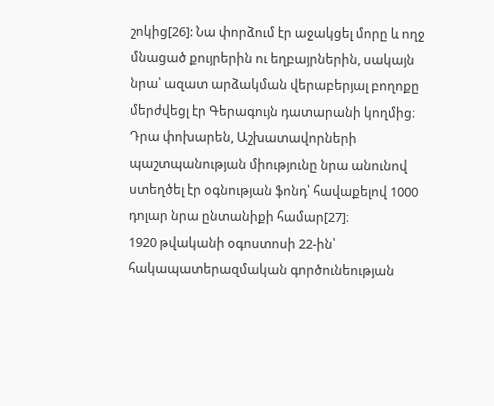շոկից[26]: Նա փորձում էր աջակցել մորը և ողջ մնացած քույրերին ու եղբայրներին, սակայն նրա՝ ազատ արձակման վերաբերյալ բողոքը մերժվեցլ էր Գերագույն դատարանի կողմից։ Դրա փոխարեն, Աշխատավորների պաշտպանության միությունը նրա անունով ստեղծել էր օգնության ֆոնդ՝ հավաքելով 1000 դոլար նրա ընտանիքի համար[27]։
1920 թվականի օգոստոսի 22-ին՝ հակապատերազմական գործունեության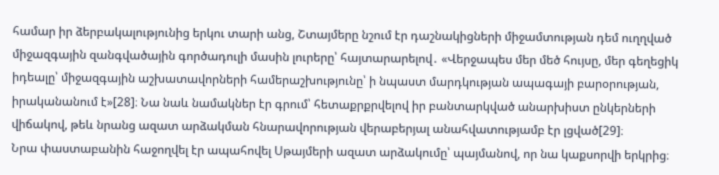համար իր ձերբակալությունից երկու տարի անց, Շտայմերը նշում էր դաշնակիցների միջամտության դեմ ուղղված միջազգային զանգվածային գործադուլի մասին լուրերը՝ հայտարարելով․ «Վերջապես մեր մեծ հույսը, մեր գեղեցիկ իդեալը՝ միջազգային աշխատավորների համերաշխությունը՝ ի նպաստ մարդկության ապագայի բարօրության, իրականանում է»[28]։ Նա նաև նամակներ էր գրում՝ հետաքրքրվելով իր բանտարկված անարխիստ ընկերների վիճակով, թեև նրանց ազատ արձակման հնարավորության վերաբերյալ անահվատությամբ էր լցված[29]։
Նրա փաստաբանին հաջողվել էր ապահովել Սթայմերի ազատ արձակումը՝ պայմանով, որ նա կաքսորվի երկրից։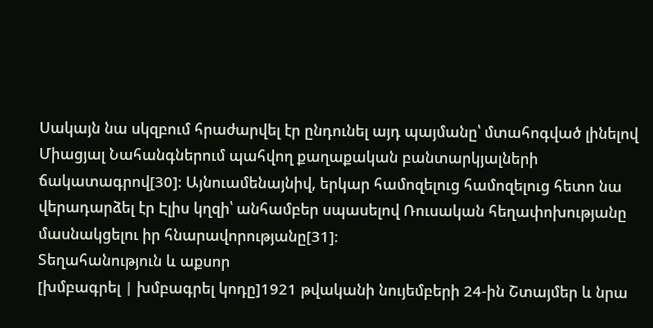Սակայն նա սկզբում հրաժարվել էր ընդունել այդ պայմանը՝ մտահոգված լինելով Միացյալ Նահանգներում պահվող քաղաքական բանտարկյալների ճակատագրով[30]։ Այնուամենայնիվ, երկար համոզելուց համոզելուց հետո նա վերադարձել էր Էլիս կղզի՝ անհամբեր սպասելով Ռուսական հեղափոխությանը մասնակցելու իր հնարավորությանը[31]։
Տեղահանություն և աքսոր
[խմբագրել | խմբագրել կոդը]1921 թվականի նույեմբերի 24-ին Շտայմեր և նրա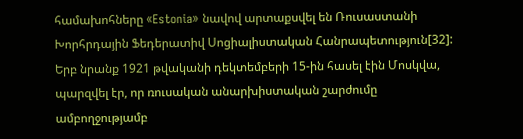համախոհները «Estonia» նավով արտաքսվել են Ռուսաստանի Խորհրդային Ֆեդերատիվ Սոցիալիստական Հանրապետություն[32]: Երբ նրանք 1921 թվականի դեկտեմբերի 15-ին հասել էին Մոսկվա, պարզվել էր, որ ռուսական անարխիստական շարժումը ամբողջությամբ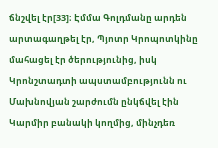ճնշվել էր[33]։ Էմմա Գոլդմանը արդեն արտագաղթել էր, Պյոտր Կրոպոտկինը մահացել էր ծերությունից, իսկ Կրոնշտադտի ապստամբությունն ու Մախնովյան շարժումն ընկճվել էին Կարմիր բանակի կողմից, մինչդեռ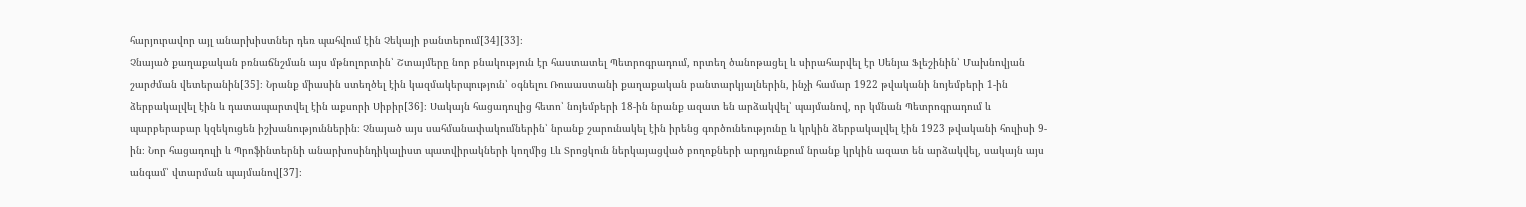հարյուրավոր այլ անարխիստներ դեռ պահվում էին Չեկայի բանտերում[34][33]։
Չնայած քաղաքական բռնաճնշման այս մթնոլորտին՝ Շտայմերը նոր բնակություն էր հաստատել Պետրոգրադում, որտեղ ծանոթացել և սիրահարվել էր Սենյա Ֆլեշինին՝ Մախնովյան շարժման վետերանին[35]։ Նրանք միասին ստեղծել էին կազմակերպություն՝ օգնելու Ռուսաստանի քաղաքական բանտարկյալներին, ինչի համար 1922 թվականի նոյեմբերի 1-ին ձերբակալվել էին և դատապարտվել էին աքսորի Սիբիր[36]։ Սակայն հացադուլից հետո՝ նոյեմբերի 18-ին նրանք ազատ են արձակվել՝ պայմանով, որ կմնան Պետրոգրադում և պարբերաբար կզեկուցեն իշխանություններին։ Չնայած այս սահմանափակումներին՝ նրանք շարունակել էին իրենց գործունեությունը և կրկին ձերբակալվել էին 1923 թվականի հուլիսի 9-ին։ Նոր հացադուլի և Պրոֆինտերնի անարխոսինդիկալիստ պատվիրակների կողմից Լև Տրոցկուն ներկայացված բողոքների արդյունքում նրանք կրկին ազատ են արձակվել, սակայն այս անգամ՝ վտարման պայմանով[37]։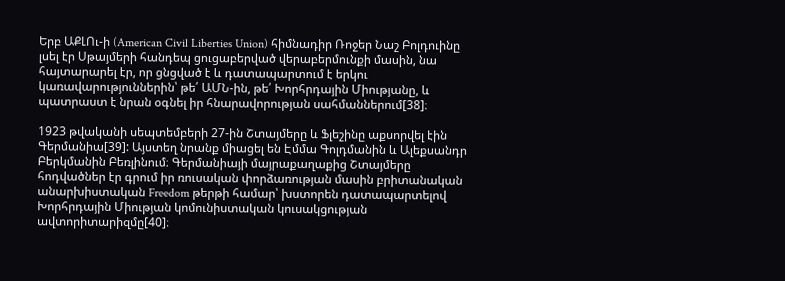Երբ ԱՔԼՈւ-ի (American Civil Liberties Union) հիմնադիր Ռոջեր Նաշ Բոլդուինը լսել էր Սթայմերի հանդեպ ցուցաբերված վերաբերմունքի մասին, նա հայտարարել էր, որ ցնցված է և դատապարտում է երկու կառավարություններին՝ թե՛ ԱՄՆ-ին, թե՛ Խորհրդային Միությանը, և պատրաստ է նրան օգնել իր հնարավորության սահմաններում[38]։

1923 թվականի սեպտեմբերի 27-ին Շտայմերը և Ֆլեշինը աքսորվել էին Գերմանիա[39]: Այստեղ նրանք միացել են Էմմա Գոլդմանին և Ալեքսանդր Բերկմանին Բեռլինում։ Գերմանիայի մայրաքաղաքից Շտայմերը հոդվածներ էր գրում իր ռուսական փորձառության մասին բրիտանական անարխիստական Freedom թերթի համար՝ խստորեն դատապարտելով Խորհրդային Միության կոմունիստական կուսակցության ավտորիտարիզմը[40]։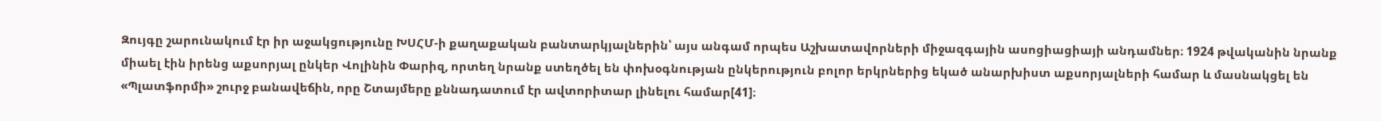Զույգը շարունակում էր իր աջակցությունը ԽՍՀՄ-ի քաղաքական բանտարկյալներին՝ այս անգամ որպես Աշխատավորների միջազգային ասոցիացիայի անդամներ։ 1924 թվականին նրանք միաել էին իրենց աքսորյալ ընկեր Վոլինին Փարիզ, որտեղ նրանք ստեղծել են փոխօգնության ընկերություն բոլոր երկրներից եկած անարխիստ աքսորյալների համար և մասնակցել են «Պլատֆորմի» շուրջ բանավեճին, որը Շտայմերը քննադատում էր ավտորիտար լինելու համար[41]։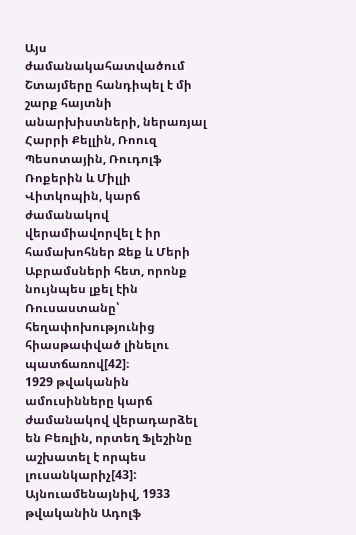Այս ժամանակահատվածում Շտայմերը հանդիպել է մի շարք հայտնի անարխիստների, ներառյալ Հարրի Քելլին, Ռոուզ Պեսոտային, Ռուդոլֆ Ռոքերին և Միլլի Վիտկոպին, կարճ ժամանակով վերամիավորվել է իր համախոհներ Ջեք և Մերի Աբրամսների հետ, որոնք նույնպես լքել էին Ռուսաստանը՝ հեղափոխությունից հիասթափված լինելու պատճառով[42]։
1929 թվականին ամուսինները կարճ ժամանակով վերադարձել են Բեռլին, որտեղ Ֆլեշինը աշխատել է որպես լուսանկարիչ[43]: Այնուամենայնիվ, 1933 թվականին Ադոլֆ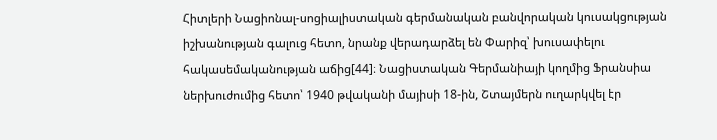Հիտլերի Նացիոնալ-սոցիալիստական գերմանական բանվորական կուսակցության իշխանության գալուց հետո, նրանք վերադարձել են Փարիզ՝ խուսափելու հակասեմականության աճից[44]։ Նացիստական Գերմանիայի կողմից Ֆրանսիա ներխուժումից հետո՝ 1940 թվականի մայիսի 18-ին, Շտայմերն ուղարկվել էր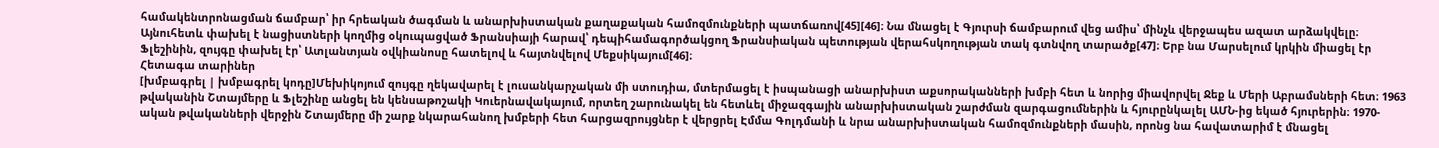համակենտրոնացման ճամբար՝ իր հրեական ծագման և անարխիստական քաղաքական համոզմունքների պատճառով[45][46]։ Նա մնացել է Գյուրսի ճամբարում վեց ամիս՝ մինչև վերջապես ազատ արձակվելը։ Այնուհետև փախել է նացիստների կողմից օկուպացված Ֆրանսիայի հարավ՝ դեպիհամագործակցող Ֆրանսիական պետության վերահսկողության տակ գտնվող տարածք[47]։ Երբ նա Մարսելում կրկին միացել էր Ֆլեշինին, զույգը փախել էր՝ Ատլանտյան օվկիանոսը հատելով և հայտնվելով Մեքսիկայում[46]։
Հետագա տարիներ
[խմբագրել | խմբագրել կոդը]Մեխիկոյում զույգը ղեկավարել է լուսանկարչական մի ստուդիա, մտերմացել է իսպանացի անարխիստ աքսորականների խմբի հետ և նորից միավորվել Ջեք և Մերի Աբրամսների հետ։ 1963 թվականին Շտայմերը և Ֆլեշինը անցել են կենսաթոշակի Կուերնավակայում, որտեղ շարունակել են հետևել միջազգային անարխիստական շարժման զարգացումներին և հյուրընկալել ԱՄՆ-ից եկած հյուրերին։ 1970-ական թվականների վերջին Շտայմերը մի շարք նկարահանող խմբերի հետ հարցազրույցներ է վերցրել Էմմա Գոլդմանի և նրա անարխիստական համոզմունքների մասին, որոնց նա հավատարիմ է մնացել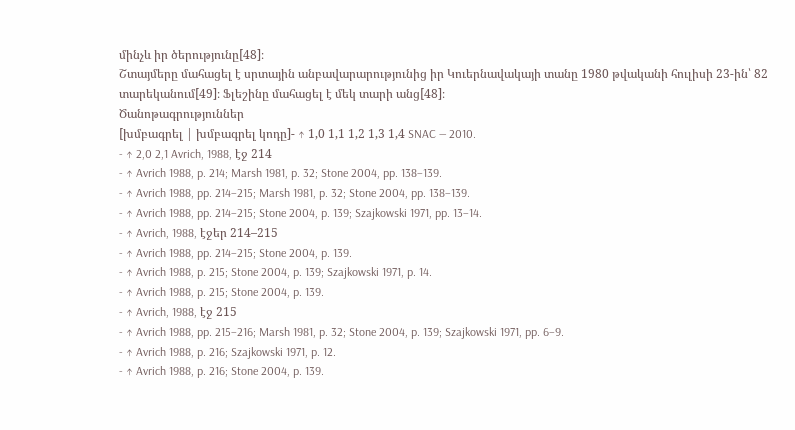մինչև իր ծերությունը[48]։
Շտայմերը մահացել է սրտային անբավարարությունից իր Կուերնավակայի տանը 1980 թվականի հուլիսի 23-ին՝ 82 տարեկանում[49]։ Ֆլեշինը մահացել է մեկ տարի անց[48]։
Ծանոթագրություններ
[խմբագրել | խմբագրել կոդը]- ↑ 1,0 1,1 1,2 1,3 1,4 SNAC — 2010.
- ↑ 2,0 2,1 Avrich, 1988, էջ 214
- ↑ Avrich 1988, p. 214; Marsh 1981, p. 32; Stone 2004, pp. 138–139.
- ↑ Avrich 1988, pp. 214–215; Marsh 1981, p. 32; Stone 2004, pp. 138–139.
- ↑ Avrich 1988, pp. 214–215; Stone 2004, p. 139; Szajkowski 1971, pp. 13–14.
- ↑ Avrich, 1988, էջեր 214–215
- ↑ Avrich 1988, pp. 214–215; Stone 2004, p. 139.
- ↑ Avrich 1988, p. 215; Stone 2004, p. 139; Szajkowski 1971, p. 14.
- ↑ Avrich 1988, p. 215; Stone 2004, p. 139.
- ↑ Avrich, 1988, էջ 215
- ↑ Avrich 1988, pp. 215–216; Marsh 1981, p. 32; Stone 2004, p. 139; Szajkowski 1971, pp. 6–9.
- ↑ Avrich 1988, p. 216; Szajkowski 1971, p. 12.
- ↑ Avrich 1988, p. 216; Stone 2004, p. 139.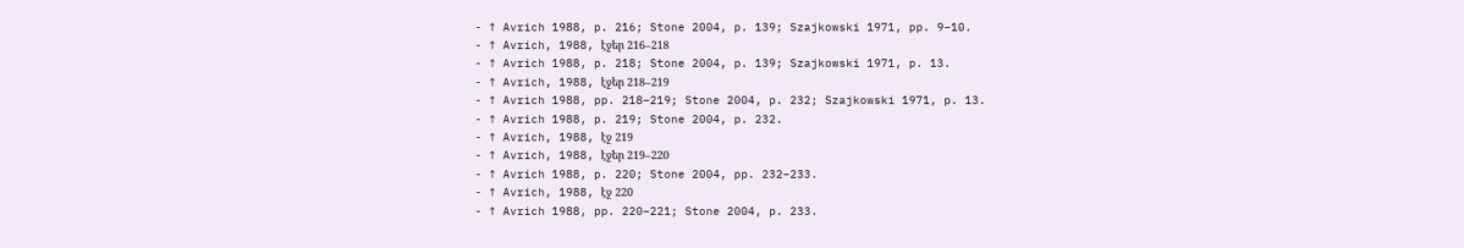- ↑ Avrich 1988, p. 216; Stone 2004, p. 139; Szajkowski 1971, pp. 9–10.
- ↑ Avrich, 1988, էջեր 216–218
- ↑ Avrich 1988, p. 218; Stone 2004, p. 139; Szajkowski 1971, p. 13.
- ↑ Avrich, 1988, էջեր 218–219
- ↑ Avrich 1988, pp. 218–219; Stone 2004, p. 232; Szajkowski 1971, p. 13.
- ↑ Avrich 1988, p. 219; Stone 2004, p. 232.
- ↑ Avrich, 1988, էջ 219
- ↑ Avrich, 1988, էջեր 219–220
- ↑ Avrich 1988, p. 220; Stone 2004, pp. 232–233.
- ↑ Avrich, 1988, էջ 220
- ↑ Avrich 1988, pp. 220–221; Stone 2004, p. 233.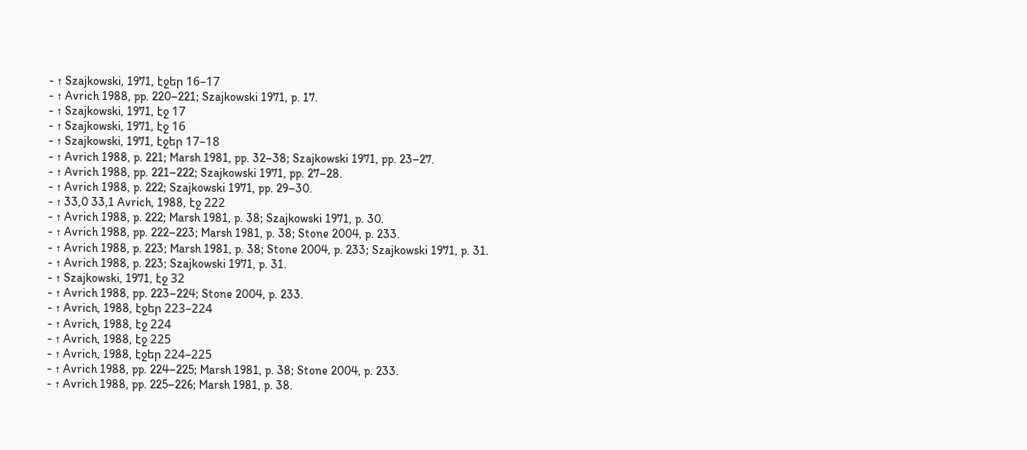- ↑ Szajkowski, 1971, էջեր 16–17
- ↑ Avrich 1988, pp. 220–221; Szajkowski 1971, p. 17.
- ↑ Szajkowski, 1971, էջ 17
- ↑ Szajkowski, 1971, էջ 16
- ↑ Szajkowski, 1971, էջեր 17–18
- ↑ Avrich 1988, p. 221; Marsh 1981, pp. 32–38; Szajkowski 1971, pp. 23–27.
- ↑ Avrich 1988, pp. 221–222; Szajkowski 1971, pp. 27–28.
- ↑ Avrich 1988, p. 222; Szajkowski 1971, pp. 29–30.
- ↑ 33,0 33,1 Avrich, 1988, էջ 222
- ↑ Avrich 1988, p. 222; Marsh 1981, p. 38; Szajkowski 1971, p. 30.
- ↑ Avrich 1988, pp. 222–223; Marsh 1981, p. 38; Stone 2004, p. 233.
- ↑ Avrich 1988, p. 223; Marsh 1981, p. 38; Stone 2004, p. 233; Szajkowski 1971, p. 31.
- ↑ Avrich 1988, p. 223; Szajkowski 1971, p. 31.
- ↑ Szajkowski, 1971, էջ 32
- ↑ Avrich 1988, pp. 223–224; Stone 2004, p. 233.
- ↑ Avrich, 1988, էջեր 223–224
- ↑ Avrich, 1988, էջ 224
- ↑ Avrich, 1988, էջ 225
- ↑ Avrich, 1988, էջեր 224–225
- ↑ Avrich 1988, pp. 224–225; Marsh 1981, p. 38; Stone 2004, p. 233.
- ↑ Avrich 1988, pp. 225–226; Marsh 1981, p. 38.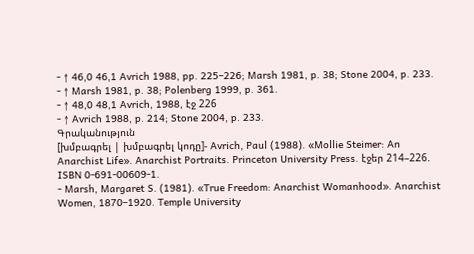- ↑ 46,0 46,1 Avrich 1988, pp. 225–226; Marsh 1981, p. 38; Stone 2004, p. 233.
- ↑ Marsh 1981, p. 38; Polenberg 1999, p. 361.
- ↑ 48,0 48,1 Avrich, 1988, էջ 226
- ↑ Avrich 1988, p. 214; Stone 2004, p. 233.
Գրականություն
[խմբագրել | խմբագրել կոդը]- Avrich, Paul (1988). «Mollie Steimer: An Anarchist Life». Anarchist Portraits. Princeton University Press. էջեր 214–226. ISBN 0-691-00609-1.
- Marsh, Margaret S. (1981). «True Freedom: Anarchist Womanhood». Anarchist Women, 1870–1920. Temple University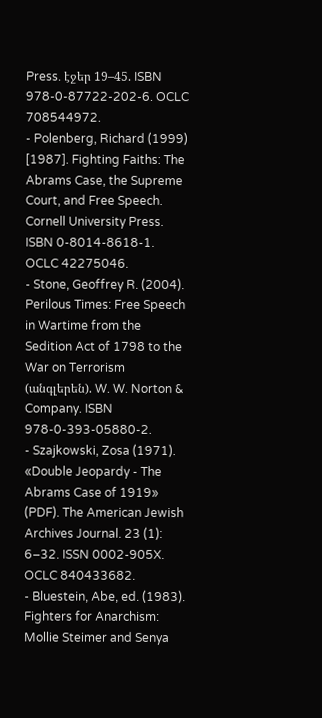Press. էջեր 19–45. ISBN 978-0-87722-202-6. OCLC 708544972.
- Polenberg, Richard (1999) [1987]. Fighting Faiths: The Abrams Case, the Supreme Court, and Free Speech. Cornell University Press. ISBN 0-8014-8618-1. OCLC 42275046.
- Stone, Geoffrey R. (2004). Perilous Times: Free Speech in Wartime from the Sedition Act of 1798 to the War on Terrorism (անգլերեն). W. W. Norton & Company. ISBN 978-0-393-05880-2.
- Szajkowski, Zosa (1971). «Double Jeopardy - The Abrams Case of 1919» (PDF). The American Jewish Archives Journal. 23 (1): 6–32. ISSN 0002-905X. OCLC 840433682.
- Bluestein, Abe, ed. (1983). Fighters for Anarchism: Mollie Steimer and Senya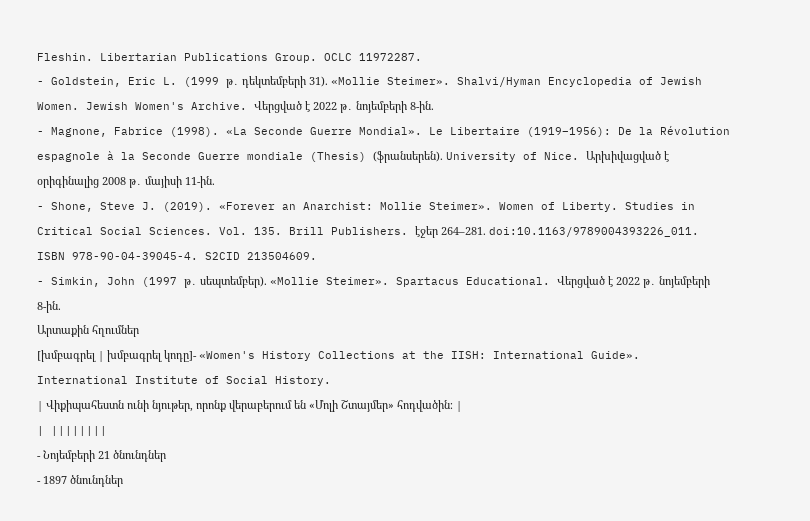Fleshin. Libertarian Publications Group. OCLC 11972287.
- Goldstein, Eric L. (1999 թ․ դեկտեմբերի 31). «Mollie Steimer». Shalvi/Hyman Encyclopedia of Jewish Women. Jewish Women's Archive. Վերցված է 2022 թ․ նոյեմբերի 8-ին.
- Magnone, Fabrice (1998). «La Seconde Guerre Mondial». Le Libertaire (1919–1956): De la Révolution espagnole à la Seconde Guerre mondiale (Thesis) (ֆրանսերեն). University of Nice. Արխիվացված է օրիգինալից 2008 թ․ մայիսի 11-ին.
- Shone, Steve J. (2019). «Forever an Anarchist: Mollie Steimer». Women of Liberty. Studies in Critical Social Sciences. Vol. 135. Brill Publishers. էջեր 264–281. doi:10.1163/9789004393226_011. ISBN 978-90-04-39045-4. S2CID 213504609.
- Simkin, John (1997 թ․ սեպտեմբեր). «Mollie Steimer». Spartacus Educational. Վերցված է 2022 թ․ նոյեմբերի 8-ին.
Արտաքին հղումներ
[խմբագրել | խմբագրել կոդը]- «Women's History Collections at the IISH: International Guide». International Institute of Social History.
| Վիքիպահեստն ունի նյութեր, որոնք վերաբերում են «Մոլի Շտայմեր» հոդվածին։ |
| ||||||||
- Նոյեմբերի 21 ծնունդներ
- 1897 ծնունդներ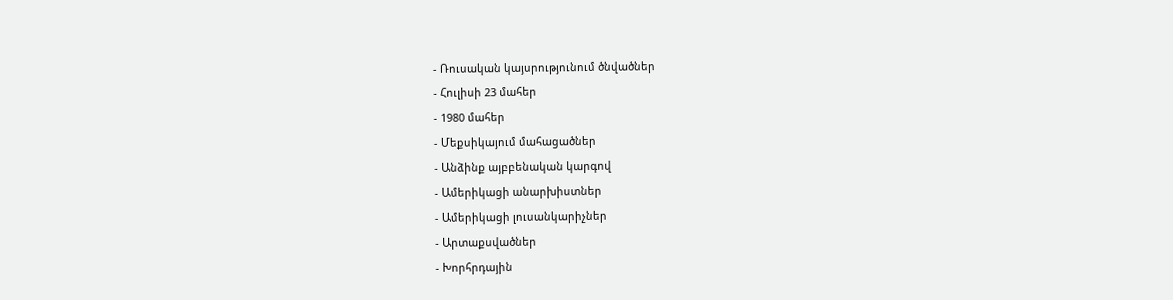- Ռուսական կայսրությունում ծնվածներ
- Հուլիսի 23 մահեր
- 1980 մահեր
- Մեքսիկայում մահացածներ
- Անձինք այբբենական կարգով
- Ամերիկացի անարխիստներ
- Ամերիկացի լուսանկարիչներ
- Արտաքսվածներ
- Խորհրդային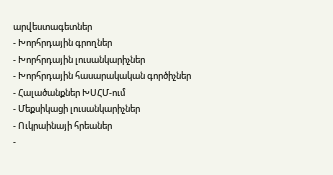արվեստագետներ
- Խորհրդային գրողներ
- Խորհրդային լուսանկարիչներ
- Խորհրդային հասարակական գործիչներ
- Հալածանքներ ԽՍՀՄ-ում
- Մեքսիկացի լուսանկարիչներ
- Ուկրաինայի հրեաներ
-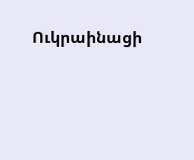Ուկրաինացի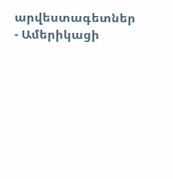արվեստագետներ
- Ամերիկացի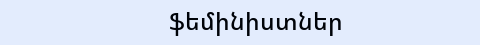ֆեմինիստներ